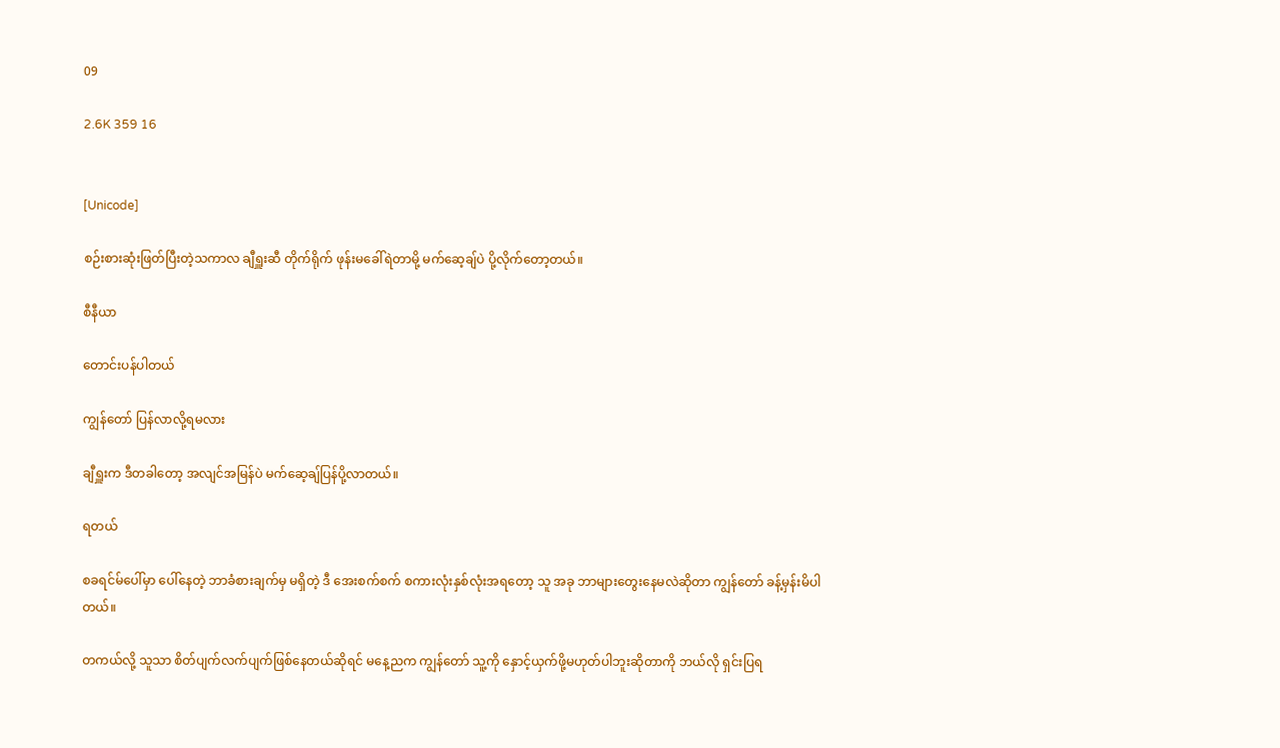09

2.6K 359 16


[Unicode]

စဉ်းစားဆုံးဖြတ်ပြီးတဲ့သကာလ ချီရှူးဆီ တိုက်ရိုက် ဖုန်းမခေါ်ရဲတာမို့ မက်ဆေ့ချ်ပဲ ပို့လိုက်တော့တယ်။

စီနီယာ

တောင်းပန်ပါတယ်

ကျွန်တော် ပြန်လာလို့ရမလား

ချီရှူးက ဒီတခါတော့ အလျင်အမြန်ပဲ မက်ဆေ့ချ်ပြန်ပို့လာတယ်။

ရတယ်

စခရင်မ်ပေါ်မှာ ပေါ်နေတဲ့ ဘာခံစားချက်မှ မရှိတဲ့ ဒီ အေးစက်စက် စကားလုံးနှစ်လုံးအရတော့ သူ အခု ဘာများတွေးနေမလဲဆိုတာ ကျွန်တော် ခန့်မှန်းမိပါတယ်။

တကယ်လို့ သူသာ စိတ်ပျက်လက်ပျက်ဖြစ်နေတယ်ဆိုရင် မနေ့ညက ကျွန်တော် သူ့ကို နှောင့်ယှက်ဖို့မဟုတ်ပါဘူးဆိုတာကို ဘယ်လို ရှင်းပြရ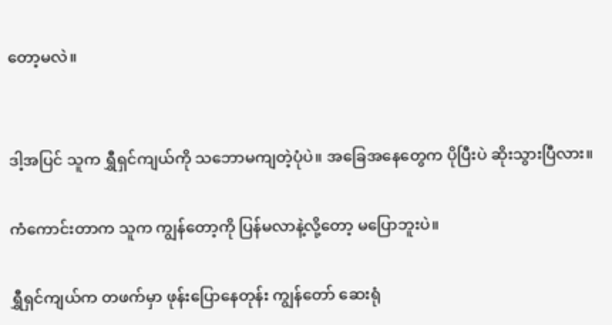တော့မလဲ။


ဒါ့အပြင် သူက ရွှီရှင်ကျယ်ကို သဘောမကျတဲ့ပုံပဲ။ အခြေအနေတွေက ပိုပြီးပဲ ဆိုးသွားပြီလား။

ကံကောင်းတာက သူက ကျွန်တော့ကို ပြန်မလာနဲ့လို့တော့ မပြောဘူးပဲ။

ရွှီရှင်ကျယ်က တဖက်မှာ ဖုန်းပြောနေတုန်း ကျွန်တော် ဆေးရုံ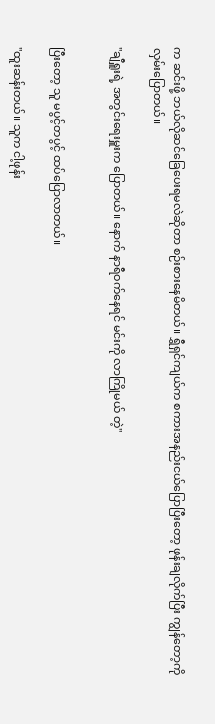က ဆင်းဖို့ ဘယ်လိုဆင်ခြေပေးရမလဲဆိုတာ စဉ်းစားနေမိတယ်။ ရွှီရှင်ကျယ်က စကားအနည်းငယ်ပြောပြီးတော့ ဖုန်းချလိုက်ပြီး ကျွန်တော့ကို လှမ်းပြောတယ်။

"ချီရှူးရဲ့ အတွင်းရေးမှူးက ပြောတယ်။ နောက် နာရီဝက်နေရင် မင်းကို လာကြိုမယ် တဲ့"


ပြီးတော့ သူ မပွင့်တပွင့် ထပ်ပြောလာတယ်။

"ထူးဆန်းတယ်။ သူက ငါ့ဖုန်း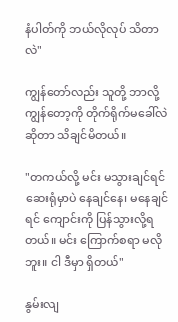နံပါတ်ကို ဘယ်လိုလုပ် သိတာလဲ"

ကျွန်တော်လည်း သူတို့ ဘာလို့ ကျွန်တော့ကို တိုက်ရိုက်မခေါ်လဲဆိုတာ သိချင်မိတယ်။

"တကယ်လို့ မင်း မသွားချင်ရင် ဆေးရုံမှာပဲ နေချင်နေ၊ မနေချင်ရင် ကျောင်းကို ပြန်သွားလို့ရတယ်။ မင်း ကြောက်စရာ မလိုဘူး။ ငါ ဒီမှာ ရှိတယ်"

နွမ်းလျ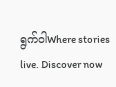ရွက်ဝါWhere stories live. Discover now